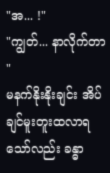"အ... !"
"ကျွတ်... နာလိုက်တာ "
မနက်နိုးနိုးချင်း အိပ်ချင်မူးတူးထလာရသော်လည်း ခန္ဓာ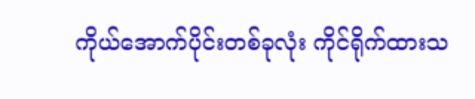ကိုယ်အောက်ပိုင်းတစ်ခုလုံး ကိုင်ရိုက်ထားသ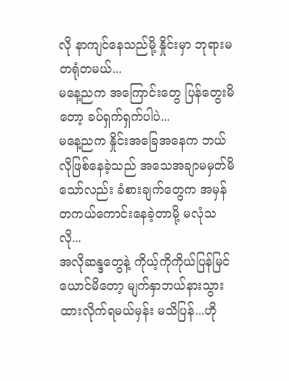လို နာကျင်နေသည်မို့ နှိုင်းမှာ ဘုရားမတရုံတမယ်...
မနေ့ညက အကြောင်းတွေ ပြန်တွေးမိတော့ ခပ်ရှက်ရှက်ပါပဲ...
မနေ့ညက နှိုင်းအခြေအနေက ဘယ်လိုဖြစ်နေခဲ့သည် အသေအချာမမှတ်မိသော်လည်း ခံစားချက်တွေက အမှန်တကယ်ကောင်းနေခဲ့တာမို့ မလုံသလို...
အလိုဆန္ဒတွေနဲ့ ကိုယ့်ကိုကိုယ်ပြန်မြင်ယောင်မိတော့ မျက်နှာဘယ်နားသွားထားလိုက်ရမယ်မှန်း မသိပြန်...ဟို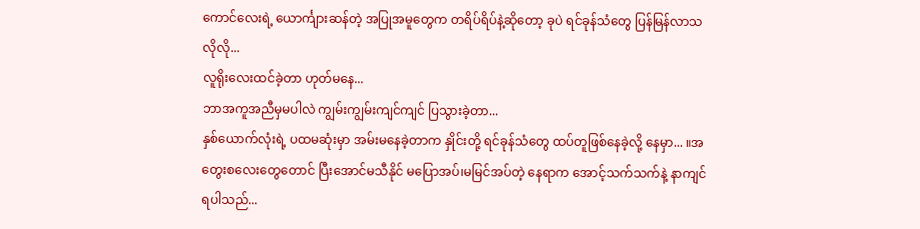ကောင်လေးရဲ့ ယောင်္ကျားဆန်တဲ့ အပြုအမူတွေက တရိပ်ရိပ်နဲ့ဆိုတော့ ခုပဲ ရင်ခုန်သံတွေ ပြန်မြန်လာသလိုလို...
လူရိုးလေးထင်ခဲ့တာ ဟုတ်မနေ...
ဘာအကူအညီမှမပါလဲ ကျွမ်းကျွမ်းကျင်ကျင် ပြသွားခဲ့တာ...
နှစ်ယောက်လုံးရဲ့ ပထမဆုံးမှာ အမ်းမနေခဲ့တာက နှိုင်းတို့ ရင်ခုန်သံတွေ ထပ်တူဖြစ်နေခဲ့လို့ နေမှာ... ။အတွေးစလေးတွေတောင် ပြီးအောင်မသီနိုင် မပြောအပ်၊မမြင်အပ်တဲ့ နေရာက အောင့်သက်သက်နဲ့ နာကျင်ရပါသည်...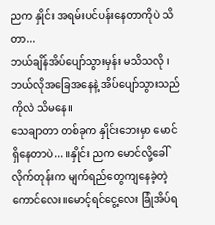ညက နှိုင်း အရမ်းပင်ပန်းနေတာကိုပဲ သိတာ...
ဘယ်ချိန်အိပ်ပျော်သွားမှန်း မသိသလို ၊ဘယ်လိုအခြေအနေနဲ့ အိပ်ပျော်သွားသည်ကိုလဲ သိမနေ။
သေချာတာ တစ်ခုက နှိုင်းဘေးမှာ မောင်ရှိနေတာပဲ... ။နှိုင်း ညက မောင်လို့ခေါ်လိုက်တုန်းက မျက်ရည်တွေကျနေခဲ့တဲ့ ကောင်လေး။မောင့်ရင်ငွေ့လေး ခြုံအိပ်ရ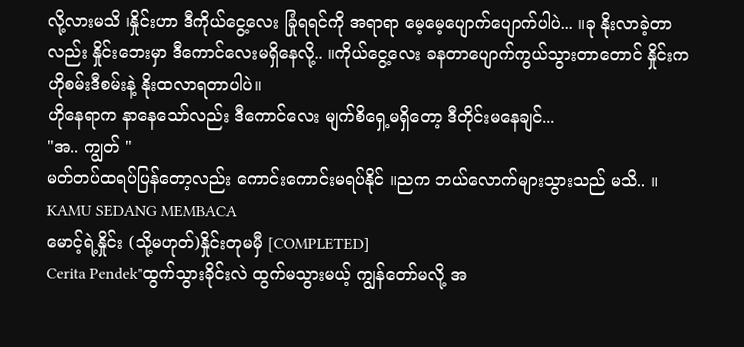လို့လားမသိ ၊နှိုင်းဟာ ဒီကိုယ်ငွေ့လေး ခြုံရရင်ကို အရာရာ မေ့မေ့ပျောက်ပျောက်ပါပဲ... ။ခု နိုးလာခဲ့တာလည်း နှိုင်းဘေးမှာ ဒီကောင်လေးမရှိနေလို့.. ။ကိုယ်ငွေ့လေး ခနတာပျောက်ကွယ်သွားတာတောင် နှိုင်းက ဟိုစမ်းဒီစမ်းနဲ့ နိုးထလာရတာပါပဲ။
ဟိုနေရာက နာနေသော်လည်း ဒီကောင်လေး မျက်စိရှေ့မရှိတော့ ဒီတိုင်းမနေချင်...
"အ.. ကျွတ် "
မတ်တပ်ထရပ်ပြန်တော့လည်း ကောင်းကောင်းမရပ်နိုင် ။ညက ဘယ်လောက်များသွားသည် မသိ.. ။
KAMU SEDANG MEMBACA
မောင့်ရဲ့နှိုင်း (သို့မဟုတ်)နှိုင်းတုမမှီ [COMPLETED]
Cerita Pendek"ထွက်သွားခိုင်းလဲ ထွက်မသွားမယ့် ကျွန်တော်မလို့ အ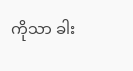ကိုသာ ခါး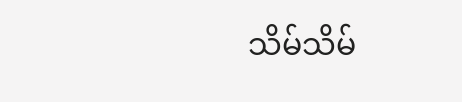သိမ်သိမ်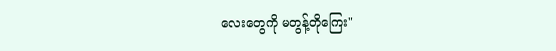လေးတွေကို မတွန့်တိုကြေး"